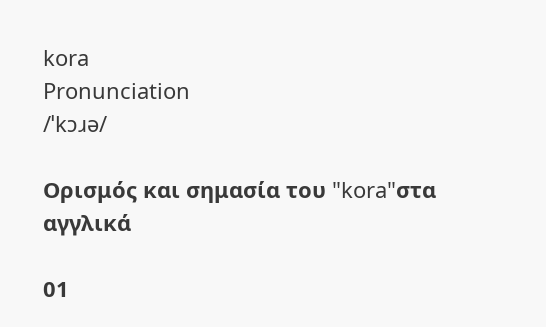kora
Pronunciation
/ˈkɔɹə/

Ορισμός και σημασία του "kora"στα αγγλικά

01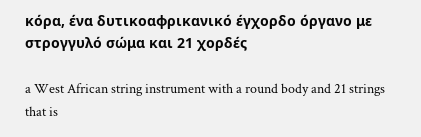κόρα, ένα δυτικοαφρικανικό έγχορδο όργανο με στρογγυλό σώμα και 21 χορδές

a West African string instrument with a round body and 21 strings that is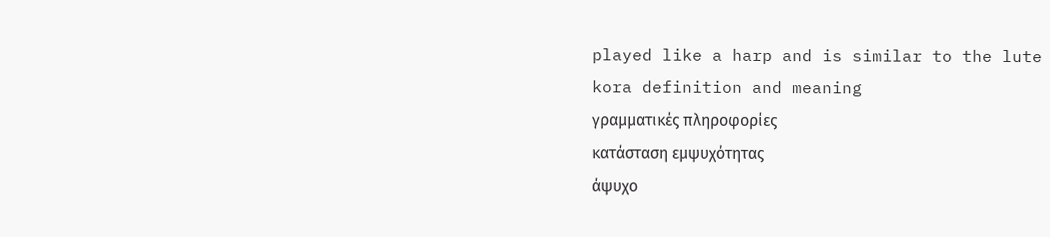played like a harp and is similar to the lute
kora definition and meaning
γραμματικές πληροφορίες
κατάσταση εμψυχότητας
άψυχο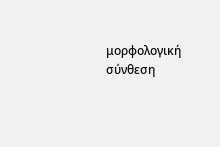μορφολογική σύνθεση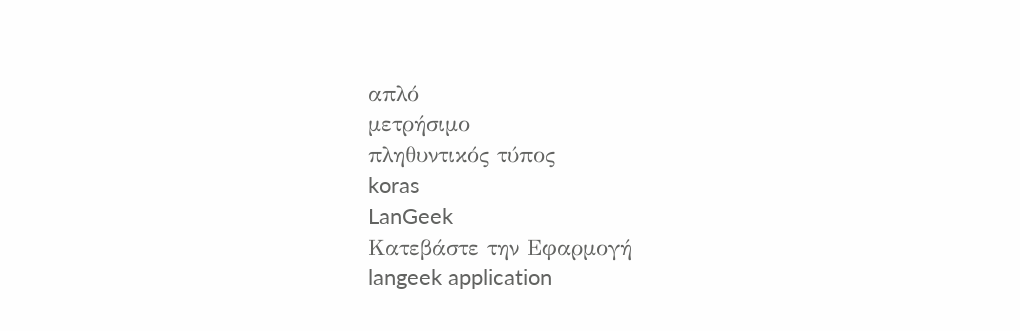απλό
μετρήσιμο
πληθυντικός τύπος
koras
LanGeek
Κατεβάστε την Εφαρμογή
langeek application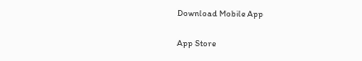Download Mobile App

App Store